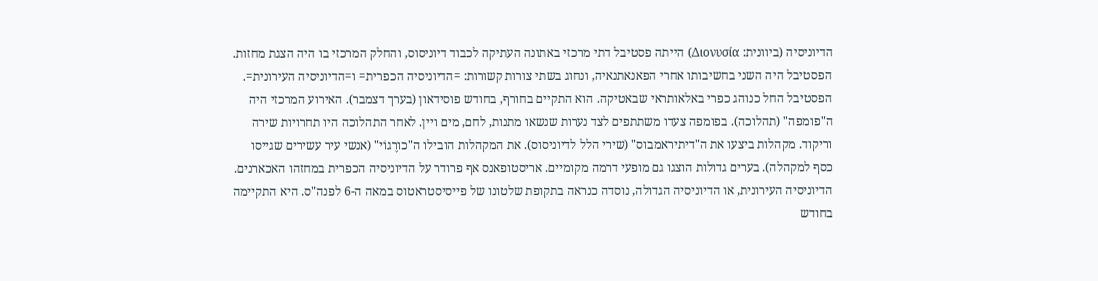הדיוניסיה (ביוונית: Διονυσία) הייתה פסטיבל דתי מרכזי באתונה העתיקה לכבוד דיוניסוס, והחלק המרכזי בו היה הצגת מחזות. הפסטיבל היה השני בחשיבותו אחרי הפאנאתנאיה, ונחוג בשתי צורות קשורות: =הדיוניסיה הכפרית= ו=הדיוניסיה העירונית=.
הפסטיבל החל כנוהג כפרי באלאותראי שבאטיקה. הוא התקיים בחורף, בחודש פוסידאון (בערך דצמבר). האירוע המרכזי היה ה"פומפה" (תהלוכה). בפומפה צעדו משתתפים לצד נערות שנשאו מתנות, לחם, מים ויין. לאחר התהלוכה היו תחרויות שירה וריקוד. מקהלות ביצעו את ה"דיתיראמבוס" (שירי הלל לדיוניסוס). את המקהלות הובילו ה"כורֶגוֹי" (אנשי עיר עשירים שגייסו כסף למקהלה). בערים גדולות הוצגו גם מופעי דרמה מקומיים. אריסטופאנס אף פרודר על הדיוניסיה הכפרית במחזהו האכארנים.
הדיוניסיה העירונית, או הדיוניסיה הגדולה, נוסדה כנראה בתקופת שלטונו של פייסיסטראטוס במאה ה-6 לפנה"ס. היא התקיימה בחודש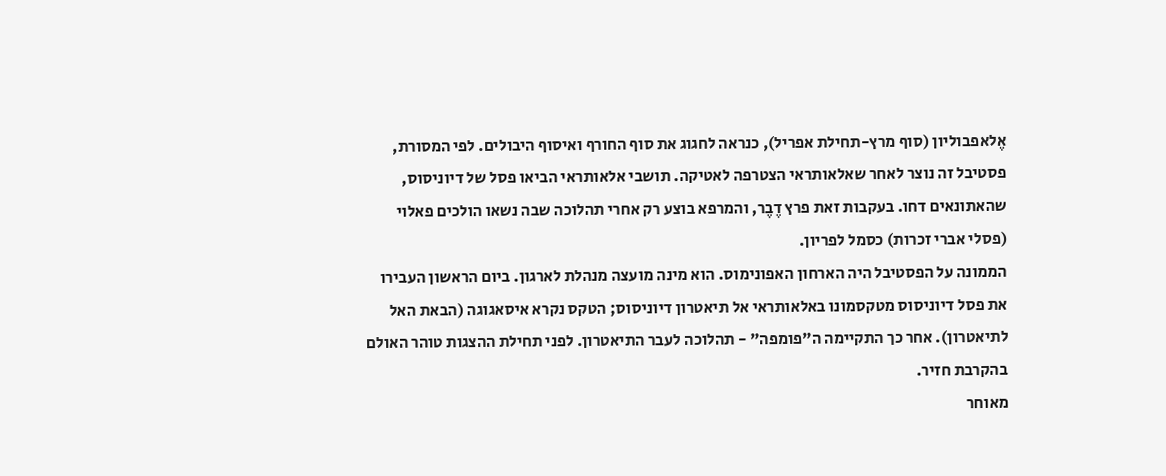אֶלאפבוליון (סוף מרץ-תחילת אפריל), כנראה לחגוג את סוף החורף ואיסוף היבולים. לפי המסורת, פסטיבל זה נוצר לאחר שאלאותראי הצטרפה לאטיקה. תושבי אלאותראי הביאו פסל של דיוניסוס, שהאתונאים דחו. בעקבות זאת פרץ דֶבֶר, והמרפא בוצע רק אחרי תהלוכה שבה נשאו הולכים פאלוי (פסלי אברי זכרות) כסמל לפריון.
הממונה על הפסטיבל היה הארחון האפונימוס. הוא מינה מועצה מנהלת לארגון. ביום הראשון העבירו את פסל דיוניסוס מטקסמונו באלאותראי אל תיאטרון דיוניסוס; הטקס נקרא איסאגוגה (הבאת האל לתיאטרון). אחר כך התקיימה ה"פומפה" - תהלוכה לעבר התיאטרון. לפני תחילת ההצגות טוהר האולם בהקרבת חזיר.
מאוחר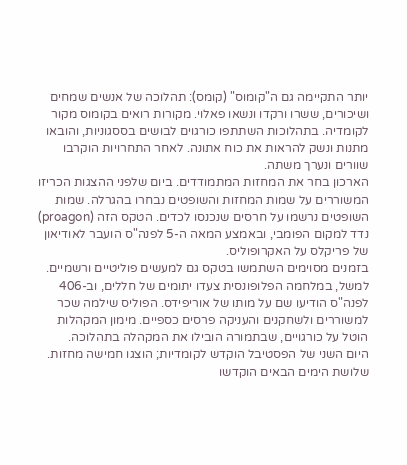יותר התקיימה גם ה"קומוס" (קומס): תהלוכה של אנשים שמחים ושיכורים, ששרו ורקדו ונשאו פאלוי. מקורות רואים בקומוס מקור לקומדיה. בתהלוכות השתתפו כורגוים לבושים בססגוניות, והובאו מתנות ונשק להראות את כוח אתונה. לאחר התחרויות הוקרבו שוורים ונערך משתה.
הארכון בחר את המחזות המתמודדים. ביום שלפני ההצגות הכריזו המשוררים על שמות המחזות והשופטים נבחרו בהגרלה. שמות השופטים נרשמו על חרסים שנכנסו לכדים. הטקס הזה (proagon) נדד למקום הפומבי, ובאמצע המאה ה-5 לפנה"ס הועבר לאודיאון של פריקלס על האקרופוליס.
בזמנים מסוימים השתמשו בטקס גם למעשים פוליטיים ורשמיים. למשל, במלחמה הפלופונסית צעדו יתומים של חללים, וב-406 לפנה"ס הודיעו שם על מותו של אוריפידס. הפוליס שילמה שכר למשוררים ולשחקנים והעניקה פרסים כספיים. מימון המקהלות הוטל על כורגויים, שבתמורה הובילו את המקהלה בתהלוכה.
היום השני של הפסטיבל הוקדש לקומדיות; הוצגו חמישה מחזות. שלושת הימים הבאים הוקדשו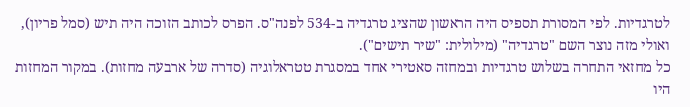לטרגדיות. לפי המסורת תספיס היה הראשון שהציג טרגדיה ב-534 לפנה"ס. הפרס לכותב הזוכה היה תיש (סמל פריון), ואולי מזה נוצר השם "טרגדיה" (מילולית: "שיר תישים").
כל מחזאי התחרה בשלוש טרגדיות ובמחזה סאטירי אחד במסגרת טטראלוגיה (סדרה של ארבעה מחזות). במקור המחזות היו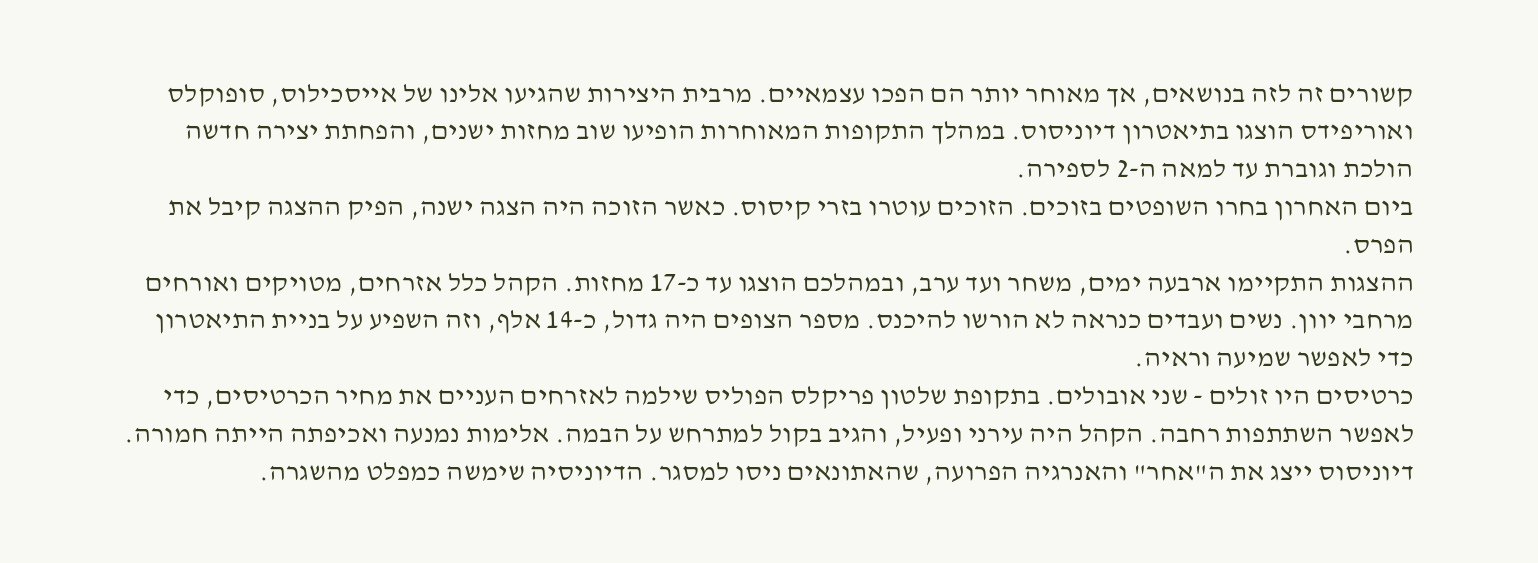קשורים זה לזה בנושאים, אך מאוחר יותר הם הפכו עצמאיים. מרבית היצירות שהגיעו אלינו של אייסכילוס, סופוקלס ואוריפידס הוצגו בתיאטרון דיוניסוס. במהלך התקופות המאוחרות הופיעו שוב מחזות ישנים, והפחתת יצירה חדשה הולכת וגוברת עד למאה ה-2 לספירה.
ביום האחרון בחרו השופטים בזוכים. הזוכים עוטרו בזרי קיסוס. כאשר הזוכה היה הצגה ישנה, הפיק ההצגה קיבל את הפרס.
ההצגות התקיימו ארבעה ימים, משחר ועד ערב, ובמהלכם הוצגו עד כ-17 מחזות. הקהל כלל אזרחים, מטויקים ואורחים מרחבי יוון. נשים ועבדים כנראה לא הורשו להיכנס. מספר הצופים היה גדול, כ-14 אלף, וזה השפיע על בניית התיאטרון כדי לאפשר שמיעה וראיה.
כרטיסים היו זולים - שני אובולים. בתקופת שלטון פריקלס הפוליס שילמה לאזרחים העניים את מחיר הכרטיסים, כדי לאפשר השתתפות רחבה. הקהל היה עירני ופעיל, והגיב בקול למתרחש על הבמה. אלימות נמנעה ואכיפתה הייתה חמורה.
דיוניסוס ייצג את ה"אחר" והאנרגיה הפרועה, שהאתונאים ניסו למסגר. הדיוניסיה שימשה כמפלט מהשגרה.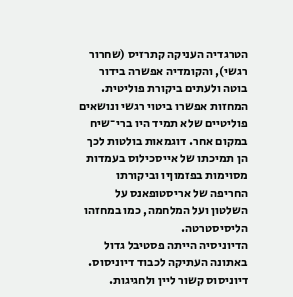הטרגדיה העניקה קתרזיס (שחרור רגשי), והקומדיה אפשרה בידור בוטה ולעתים ביקורת פוליטית. המחזות אפשרו ביטוי רגשי ונושאים פוליטיים שלא תמיד היו ברי־שיח במקום אחר. דוגמאות בולטות לכך הן תמיכתו של אייסכילוס בעמדות מסוימות בפזמוןיו וביקורתו החריפה של אריסטופאנס על השלטון ועל המלחמה, כמו במחזהו הליסיסטרטה.
הדיוניסיה הייתה פסטיבל גדול באתונה העתיקה לכבוד דיוניסוס. דיוניסוס קשור ליין ולחגיגות.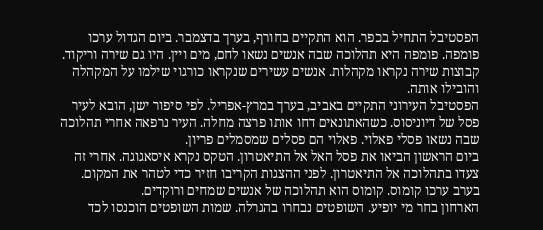הפסטיבל התחיל בכפר. הוא התקיים בחורף, בערך בדצמבר. ביום הגדול ערכו פומפה. פומפה היא תהלוכה שבה אנשים נשאו לחם, מים ויין. היו גם שירה וריקוד. קבוצות שירה נקראו מקהלות. אנשים עשירים שנקראו כורגוי שילמו על המקהלה והובילו אותה.
הפסטיבל העירוני התקיים באביב, בערך במרץ-אפריל. לפי סיפור ישן, הובא לעיר פסל של דיוניסוס. כשהאתונאים דחו אותו פרצה מחלה. העיר נרפאה אחרי תהלוכה שבה נשאו פסלי פאלוי. פאלוי הם פסלים שמסמלים פריון.
ביום הראשון הביאו את פסל האל אל התיאטרון. הטקס נקרא איסאגוגה. אחרי זה צעדו בתהלוכה אל התיאטרון. לפני ההצגות הקריבו חזיר כדי לטהר את המקום. בערב ערכו קומוס. קומוס הוא תהלוכה של אנשים שמחים ורוקדים.
הארחון בחר מי יופיע. השופטים נבחרו בהגרלה. שמות השופטים הוכנסו לכד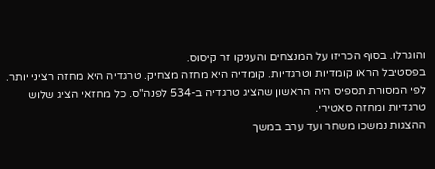והוגרלו. בסוף הכריזו על המנצחים והעניקו זר קיסוס.
בפסטיבל הראו קומדיות וטרגדיות. קומדיה היא מחזה מצחיק. טרגדיה היא מחזה רציני יותר. לפי המסורת תספיס היה הראשון שהציג טרגדיה ב-534 לפנה"ס. כל מחזאי הציג שלוש טרגדיות ומחזה סאטירי.
ההצגות נמשכו משחר ועד ערב במשך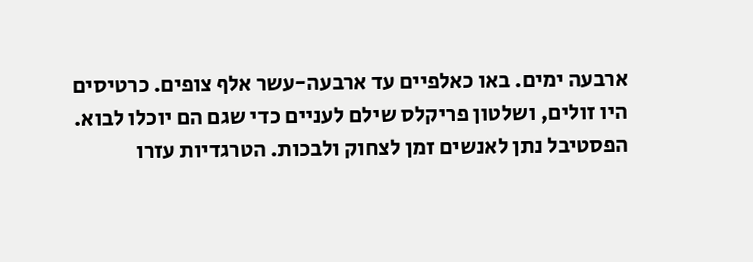ארבעה ימים. באו כאלפיים עד ארבעה-עשר אלף צופים. כרטיסים היו זולים, ושלטון פריקלס שילם לעניים כדי שגם הם יוכלו לבוא.
הפסטיבל נתן לאנשים זמן לצחוק ולבכות. הטרגדיות עזרו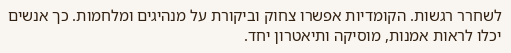לשחרר רגשות. הקומדיות אפשרו צחוק וביקורת על מנהיגים ומלחמות. כך אנשים יכלו לראות אמנות, מוסיקה ותיאטרון יחד.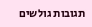תגובות גולשים